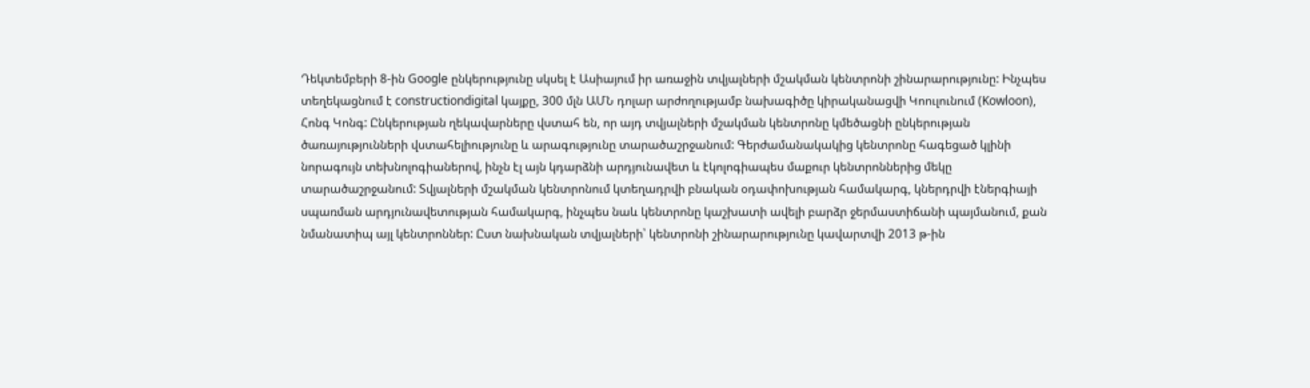Դեկտեմբերի 8-ին Google ընկերությունը սկսել է Ասիայում իր առաջին տվյալների մշակման կենտրոնի շինարարությունը: Ինչպես տեղեկացնում է constructiondigital կայքը, 300 մլն ԱՄՆ դոլար արժողությամբ նախագիծը կիրականացվի Կոուլունում (Kowloon), Հոնգ Կոնգ: Ընկերության ղեկավարները վստահ են, որ այդ տվյալների մշակման կենտրոնը կմեծացնի ընկերության ծառայությունների վստահելիությունը և արագությունը տարածաշրջանում: Գերժամանակակից կենտրոնը հագեցած կլինի նորագույն տեխնոլոգիաներով, ինչն էլ այն կդարձնի արդյունավետ և էկոլոգիապես մաքուր կենտրոններից մեկը տարածաշրջանում: Տվյալների մշակման կենտրոնում կտեղադրվի բնական օդափոխության համակարգ, կներդրվի էներգիայի սպառման արդյունավետության համակարգ, ինչպես նաև կենտրոնը կաշխատի ավելի բարձր ջերմաստիճանի պայմանում, քան նմանատիպ այլ կենտրոններ: Ըստ նախնական տվյալների՝ կենտրոնի շինարարությունը կավարտվի 2013 թ-ին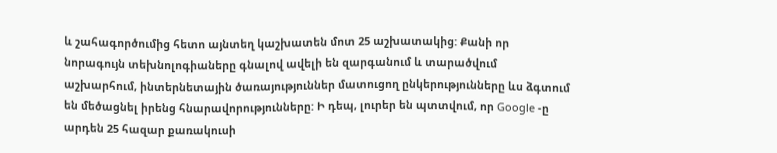և շահագործումից հետո այնտեղ կաշխատեն մոտ 25 աշխատակից: Քանի որ նորագույն տեխնոլոգիաները գնալով ավելի են զարգանում և տարածվում աշխարհում, ինտերնետային ծառայություններ մատուցող ընկերությունները ևս ձգտում են մեծացնել իրենց հնարավորությունները: Ի դեպ, լուրեր են պտտվում, որ Google -ը արդեն 25 հազար քառակուսի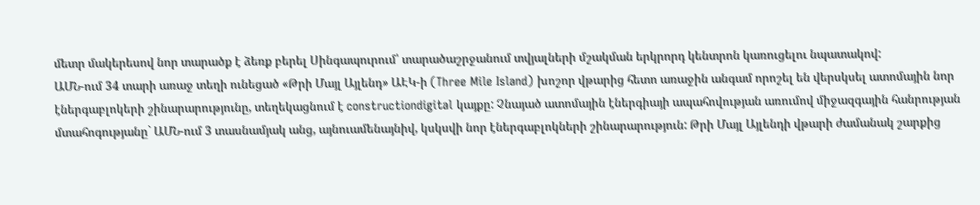մետր մակերեսով նոր տարածք է ձեռք բերել Սինգապուրում՝ տարածաշրջանում տվյալների մշակման երկրորդ կենտրոն կառուցելու նպատակով:
ԱՄՆ-ում 34 տարի առաջ տեղի ունեցած «Թրի Մայլ Այլենդ» ԱԷԿ-ի (Three Mile Island) խոշոր վթարից հետո առաջին անգամ որոշել են վերսկսել ատոմային նոր էներգաբլոկերի շինարարությունը, տեղեկացնում է constructiondigital կայքը: Չնայած ատոմային էներգիայի ապահովության առումով միջազգային հանրության մտահոգությանը` ԱՄՆ-ում 3 տասնամյակ անց, այնուամենայնիվ, կսկսվի նոր էներգաբլոկների շինարարություն: Թրի Մայլ Այլենդի վթարի ժամանակ շարքից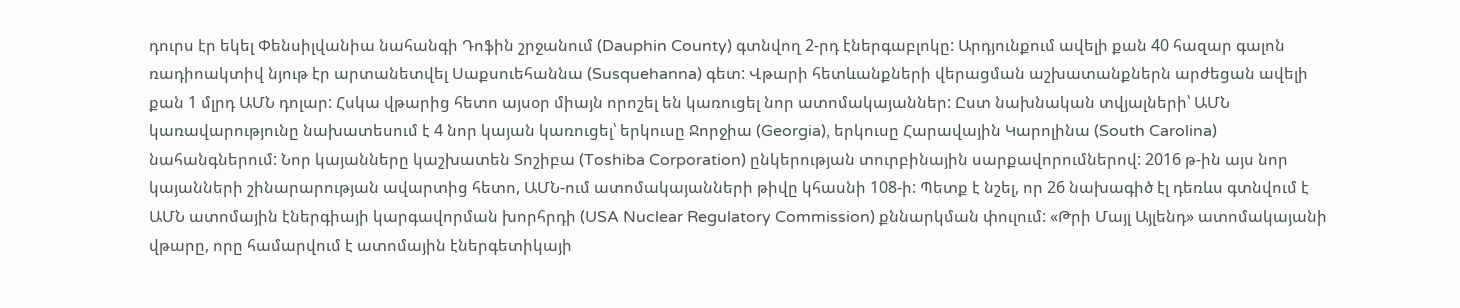դուրս էր եկել Փենսիլվանիա նահանգի Դոֆին շրջանում (Dauphin County) գտնվող 2-րդ էներգաբլոկը: Արդյունքում ավելի քան 40 հազար գալոն ռադիոակտիվ նյութ էր արտանետվել Սաքսուեհաննա (Susquehanna) գետ: Վթարի հետևանքների վերացման աշխատանքներն արժեցան ավելի քան 1 մլրդ ԱՄՆ դոլար: Հսկա վթարից հետո այսօր միայն որոշել են կառուցել նոր ատոմակայաններ: Ըստ նախնական տվյալների՝ ԱՄՆ կառավարությունը նախատեսում է 4 նոր կայան կառուցել՝ երկուսը Ջորջիա (Georgia), երկուսը Հարավային Կարոլինա (South Carolina) նահանգներում: Նոր կայանները կաշխատեն Տոշիբա (Toshiba Corporation) ընկերության տուրբինային սարքավորումներով: 2016 թ-ին այս նոր կայանների շինարարության ավարտից հետո, ԱՄՆ-ում ատոմակայանների թիվը կհասնի 108-ի: Պետք է նշել, որ 26 նախագիծ էլ դեռևս գտնվում է ԱՄՆ ատոմային էներգիայի կարգավորման խորհրդի (USA Nuclear Regulatory Commission) քննարկման փուլում: «Թրի Մայլ Այլենդ» ատոմակայանի վթարը, որը համարվում է ատոմային էներգետիկայի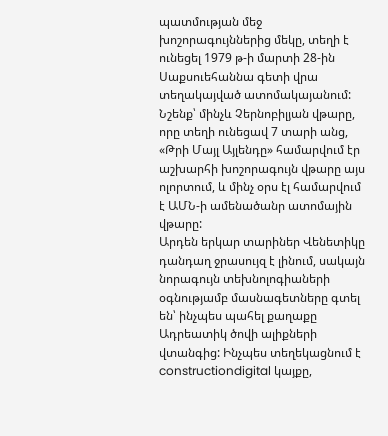պատմության մեջ խոշորագույններից մեկը, տեղի է ունեցել 1979 թ-ի մարտի 28-ին Սաքսուեհաննա գետի վրա տեղակայված ատոմակայանում: Նշենք՝ մինչև Չերնոբիլյան վթարը, որը տեղի ունեցավ 7 տարի անց, «Թրի Մայլ Այլենդը» համարվում էր աշխարհի խոշորագույն վթարը այս ոլորտում, և մինչ օրս էլ համարվում է ԱՄՆ-ի ամենածանր ատոմային վթարը:
Արդեն երկար տարիներ Վենետիկը դանդաղ ջրասույզ է լինում, սակայն նորագույն տեխնոլոգիաների օգնությամբ մասնագետները գտել են՝ ինչպես պահել քաղաքը Ադրեատիկ ծովի ալիքների վտանգից: Ինչպես տեղեկացնում է constructiondigital կայքը,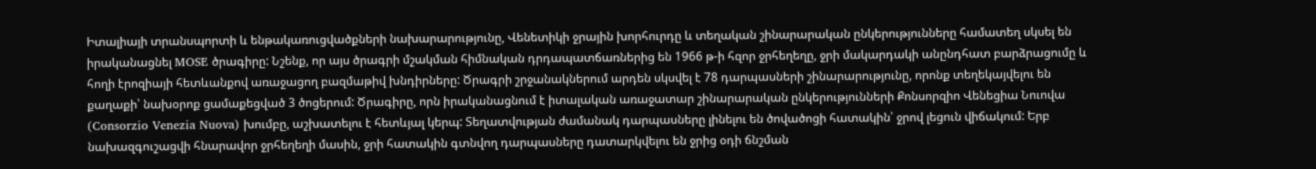Իտալիայի տրանսպորտի և ենթակառուցվածքների նախարարությունը, Վենետիկի ջրային խորհուրդը և տեղական շինարարական ընկերությունները համատեղ սկսել են իրականացնել MOSE ծրագիրը: Նշենք, որ այս ծրագրի մշակման հիմնական դրդապատճառներից են 1966 թ-ի հզոր ջրհեղեղը, ջրի մակարդակի անընդհատ բարձրացումը և հողի էրոզիայի հետևանքով առաջացող բազմաթիվ խնդիրները: Ծրագրի շրջանակներում արդեն սկսվել է 78 դարպասների շինարարությունը, որոնք տեղեկայվելու են քաղաքի՝ նախօրոք ցամաքեցված 3 ծոցերում: Ծրագիրը, որն իրականացնում է իտալական առաջատար շինարարական ընկերությունների Քոնսորզիո Վենեցիա Նուովա (Consorzio Venezia Nuova) խումբը, աշխատելու է հետևյալ կերպ: Տեղատվության ժամանակ դարպասները լինելու են ծովածոցի հատակին՝ ջրով լեցուն վիճակում: Երբ նախազգուշացվի հնարավոր ջրհեղեղի մասին, ջրի հատակին գտնվող դարպասները դատարկվելու են ջրից օդի ճնշման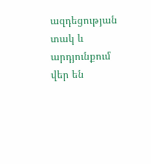ազդեցության տակ և արդյունքում վեր են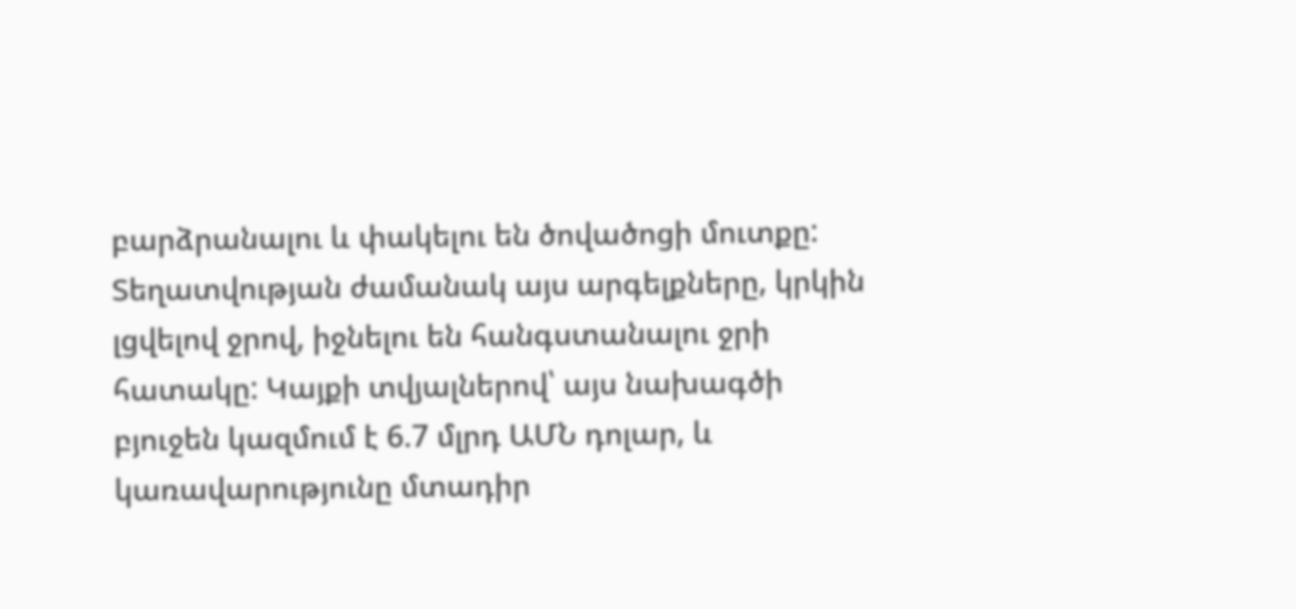բարձրանալու և փակելու են ծովածոցի մուտքը: Տեղատվության ժամանակ այս արգելքները, կրկին լցվելով ջրով, իջնելու են հանգստանալու ջրի հատակը: Կայքի տվյալներով՝ այս նախագծի բյուջեն կազմում է 6.7 մլրդ ԱՄՆ դոլար, և կառավարությունը մտադիր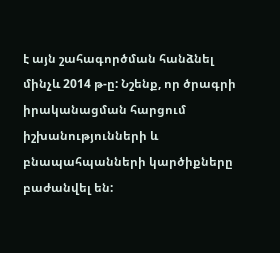է այն շահագործման հանձնել մինչև 2014 թ-ը: Նշենք, որ ծրագրի իրականացման հարցում իշխանությունների և բնապահպանների կարծիքները բաժանվել են: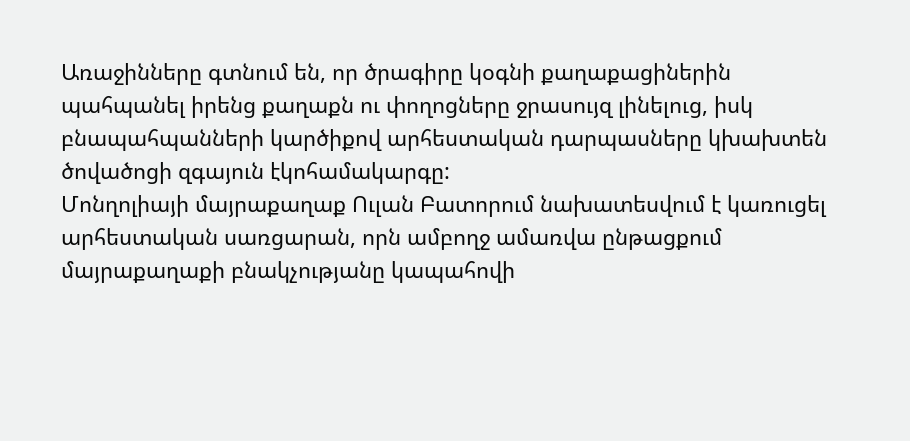Առաջինները գտնում են, որ ծրագիրը կօգնի քաղաքացիներին պահպանել իրենց քաղաքն ու փողոցները ջրասույզ լինելուց, իսկ բնապահպանների կարծիքով արհեստական դարպասները կխախտեն ծովածոցի զգայուն էկոհամակարգը:
Մոնղոլիայի մայրաքաղաք Ուլան Բատորում նախատեսվում է կառուցել արհեստական սառցարան, որն ամբողջ ամառվա ընթացքում մայրաքաղաքի բնակչությանը կապահովի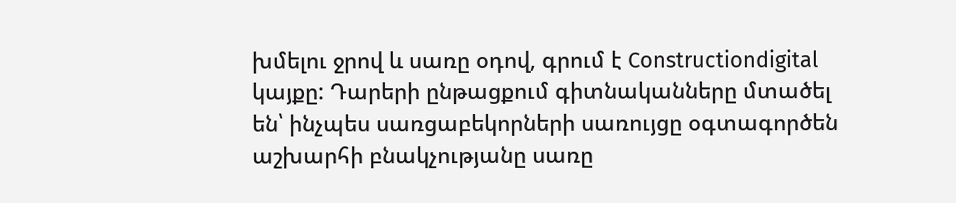խմելու ջրով և սառը օդով, գրում է Constructiondigital կայքը: Դարերի ընթացքում գիտնականները մտածել են՝ ինչպես սառցաբեկորների սառույցը օգտագործեն աշխարհի բնակչությանը սառը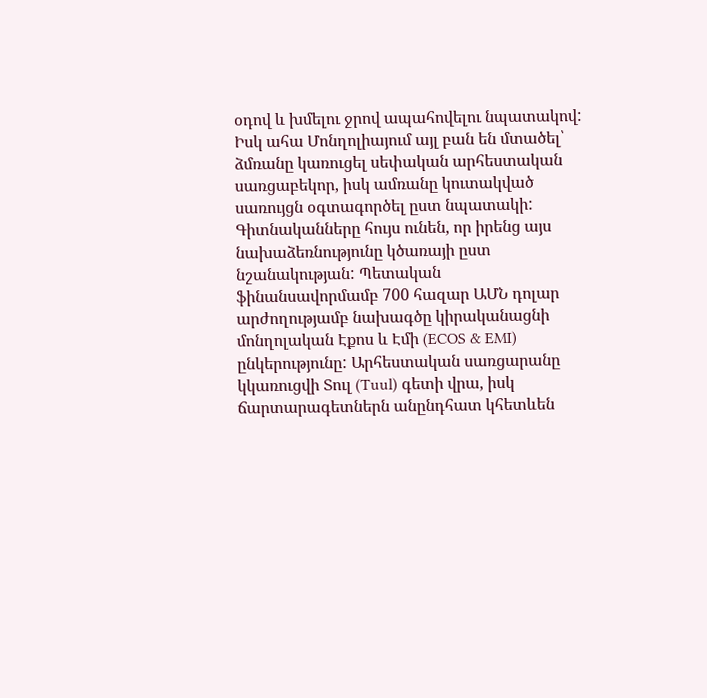օդով և խմելու ջրով ապահովելու նպատակով: Իսկ ահա Մոնղոլիայում այլ բան են մտածել՝ ձմռանը կառուցել սեփական արհեստական սառցաբեկոր, իսկ ամռանը կուտակված սառույցն օգտագործել ըստ նպատակի: Գիտնականները հույս ունեն, որ իրենց այս նախաձեռնությունը կծառայի ըստ նշանակության: Պետական ֆինանսավորմամբ 700 հազար ԱՄՆ դոլար արժողությամբ նախագծը կիրականացնի մոնղոլական Էքոս և Էմի (ECOS & EMI) ընկերությունը: Արհեստական սառցարանը կկառուցվի Տուլ (Tuul) գետի վրա, իսկ ճարտարագետներն անընդհատ կհետևեն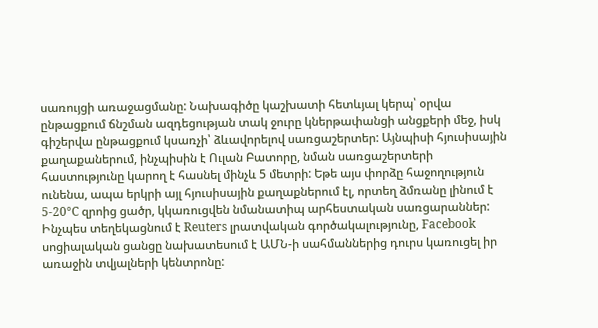սառույցի առաջացմանը: Նախագիծը կաշխատի հետևյալ կերպ՝ օրվա ընթացքում ճնշման ազդեցության տակ ջուրը կներթափանցի անցքերի մեջ, իսկ գիշերվա ընթացքում կսառչի՝ ձևավորելով սառցաշերտեր: Այնպիսի հյուսիսային քաղաքաներում, ինչպիսին է Ուլան Բատորը, նման սառցաշերտերի հաստությունը կարող է հասնել մինչև 5 մետրի: Եթե այս փորձը հաջողություն ունենա, ապա երկրի այլ հյուսիսային քաղաքներում էլ, որտեղ ձմռանը լինում է 5-20°C զրոից ցածր, կկառուցվեն նմանատիպ արհեստական սառցարաններ:
Ինչպես տեղեկացնում է Reuters լրատվական գործակալությունը, Facebook սոցիալական ցանցը նախատեսում է ԱՄՆ-ի սահմաններից դուրս կառուցել իր առաջին տվյալների կենտրոնը: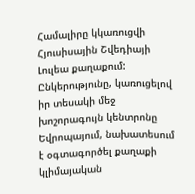Համալիրը կկառուցվի Հյուսիսային Շվեդիայի Լուլեա քաղաքում: Ընկերությունը, կառուցելով իր տեսակի մեջ խոշորագույն կենտրոնը Եվրոպայում, նախատեսում է օգտագործել քաղաքի կլիմայական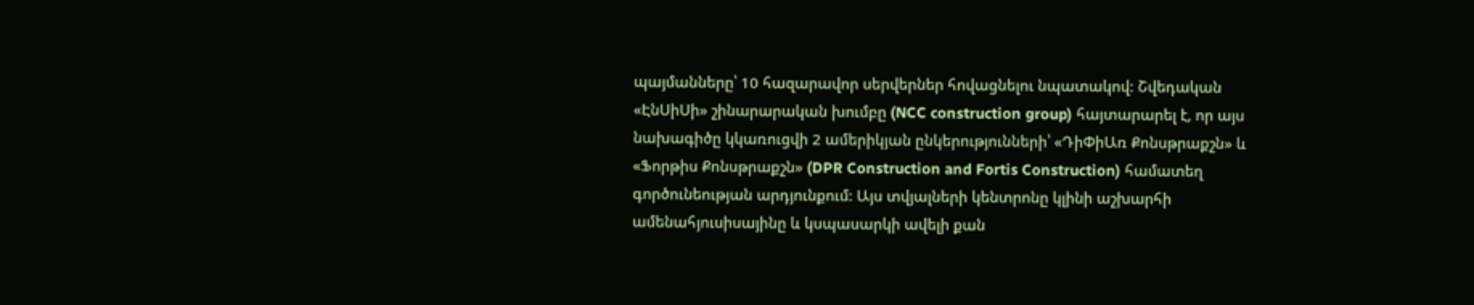պայմանները՝ 10 հազարավոր սերվերներ հովացնելու նպատակով: Շվեդական «ԷնՍիՍի» շինարարական խումբը (NCC construction group) հայտարարել է, որ այս նախագիծը կկառուցվի 2 ամերիկյան ընկերությունների՝ «ԴիՓիԱռ Քոնսթրաքշն» և «Ֆորթիս Քոնսթրաքշն» (DPR Construction and Fortis Construction) համատեղ գործունեության արդյունքում: Այս տվյալների կենտրոնը կլինի աշխարհի ամենահյուսիսայինը և կսպասարկի ավելի քան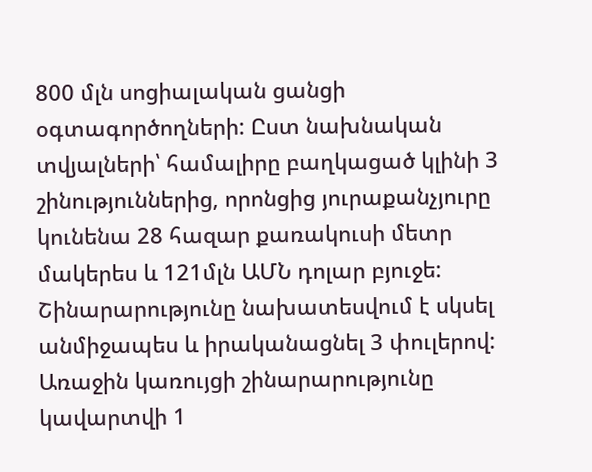800 մլն սոցիալական ցանցի օգտագործողների: Ըստ նախնական տվյալների՝ համալիրը բաղկացած կլինի 3 շինություններից, որոնցից յուրաքանչյուրը կունենա 28 հազար քառակուսի մետր մակերես և 121մլն ԱՄՆ դոլար բյուջե: Շինարարությունը նախատեսվում է սկսել անմիջապես և իրականացնել 3 փուլերով: Առաջին կառույցի շինարարությունը կավարտվի 1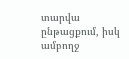տարվա ընթացքում, իսկ ամբողջ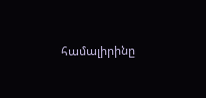համալիրինը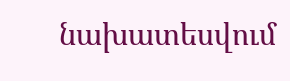նախատեսվում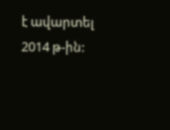է ավարտել 2014 թ-ին: